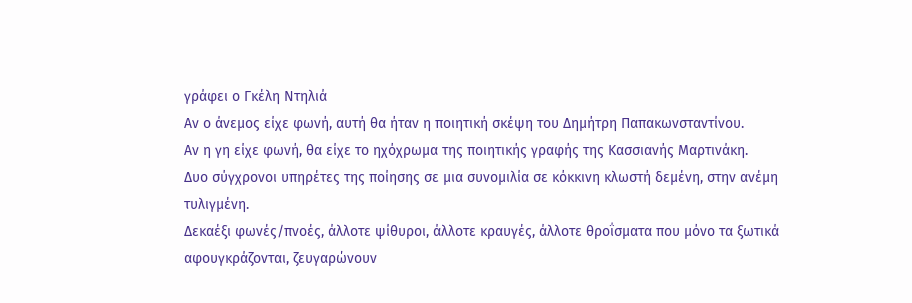γράφει ο Γκέλη Ντηλιά
Αν ο άνεμος είχε φωνή, αυτή θα ήταν η ποιητική σκέψη του Δημήτρη Παπακωνσταντίνου.
Αν η γη είχε φωνή, θα είχε το ηχόχρωμα της ποιητικής γραφής της Κασσιανής Μαρτινάκη.
Δυο σύγχρονοι υπηρέτες της ποίησης σε μια συνομιλία σε κόκκινη κλωστή δεμένη, στην ανέμη τυλιγμένη.
Δεκαέξι φωνές/πνοές, άλλοτε ψίθυροι, άλλοτε κραυγές, άλλοτε θροΐσματα που μόνο τα ξωτικά αφουγκράζονται, ζευγαρώνουν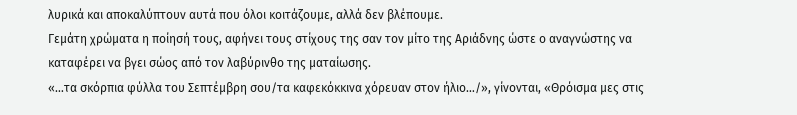λυρικά και αποκαλύπτουν αυτά που όλοι κοιτάζουμε, αλλά δεν βλέπουμε.
Γεμάτη χρώματα η ποίησή τους, αφήνει τους στίχους της σαν τον μίτο της Αριάδνης ώστε ο αναγνώστης να καταφέρει να βγει σώος από τον λαβύρινθο της ματαίωσης.
«…τα σκόρπια φύλλα του Σεπτέμβρη σου/τα καφεκόκκινα χόρευαν στον ήλιο…/», γίνονται, «Θρόισμα μες στις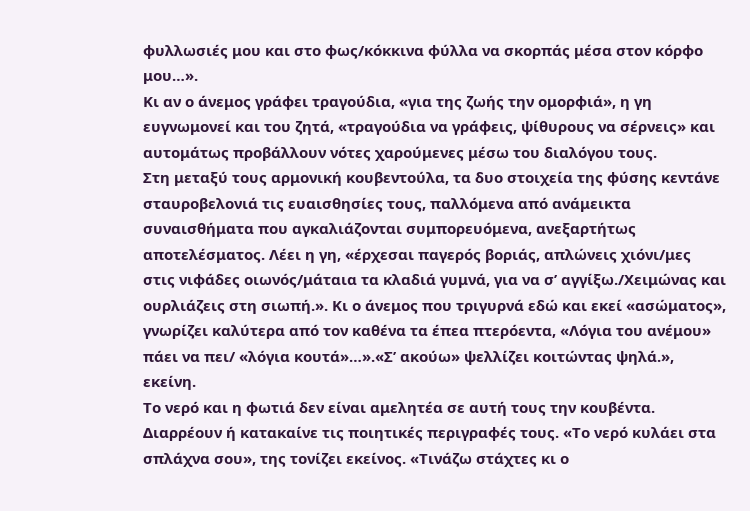φυλλωσιές μου και στο φως/κόκκινα φύλλα να σκορπάς μέσα στον κόρφο μου…».
Κι αν ο άνεμος γράφει τραγούδια, «για της ζωής την ομορφιά», η γη ευγνωμονεί και του ζητά, «τραγούδια να γράφεις, ψίθυρους να σέρνεις» και αυτομάτως προβάλλουν νότες χαρούμενες μέσω του διαλόγου τους.
Στη μεταξύ τους αρμονική κουβεντούλα, τα δυο στοιχεία της φύσης κεντάνε σταυροβελονιά τις ευαισθησίες τους, παλλόμενα από ανάμεικτα συναισθήματα που αγκαλιάζονται συμπορευόμενα, ανεξαρτήτως αποτελέσματος. Λέει η γη, «έρχεσαι παγερός βοριάς, απλώνεις χιόνι/μες στις νιφάδες οιωνός/μάταια τα κλαδιά γυμνά, για να σ’ αγγίξω./Χειμώνας και ουρλιάζεις στη σιωπή.». Κι ο άνεμος που τριγυρνά εδώ και εκεί «ασώματος», γνωρίζει καλύτερα από τον καθένα τα έπεα πτερόεντα, «Λόγια του ανέμου» πάει να πει/ «λόγια κουτά»…».«Σ’ ακούω» ψελλίζει κοιτώντας ψηλά.», εκείνη.
Το νερό και η φωτιά δεν είναι αμελητέα σε αυτή τους την κουβέντα. Διαρρέουν ή κατακαίνε τις ποιητικές περιγραφές τους. «Το νερό κυλάει στα σπλάχνα σου», της τονίζει εκείνος. «Τινάζω στάχτες κι ο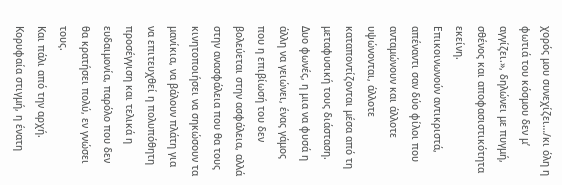χορός μου συνεχίζει…/κι όλη η φωτιά του κόσμου δεν μ’ αγγίζει.», δηλώνει με πυγμή, σθένος και αποφασιστικότητα εκείνη.
Επικοινωνούν αντικριστά, απέναντι σαν δύο φίλοι που ανταμώνουν και άλλοτε υψώνονται, άλλοτε καταποντίζονται μέσα από τη μεταφυσική τους διάσταση. Δυο φωνές, η μια να φυσά η άλλη να γειώνει, ένας γάμος που η επιβίωσή του δεν βολεύεται στην ασφάλεια, αλλά στην ανασφάλεια που θα τους κινητοποιήσει να σηκώσουν τα μανίκια, να βάλουν πλάτη για να επιτευχθεί η πολυπόθητη προσέγγιση και τελικά η ευδαιμονία, παρόλο που δεν θα κρατήσει πολύ, εν γνώσει τους.
Και πάλι από την αρχή.
Κορυφαία στιγμή, η ένατη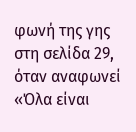φωνή της γης στη σελίδα 29, όταν αναφωνεί «Όλα είναι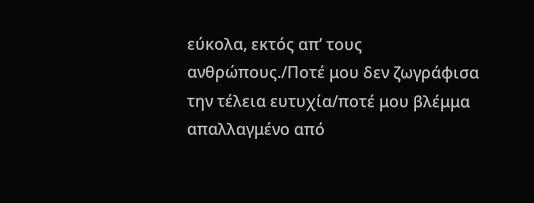εύκολα, εκτός απ’ τους ανθρώπους./Ποτέ μου δεν ζωγράφισα την τέλεια ευτυχία/ποτέ μου βλέμμα απαλλαγμένο από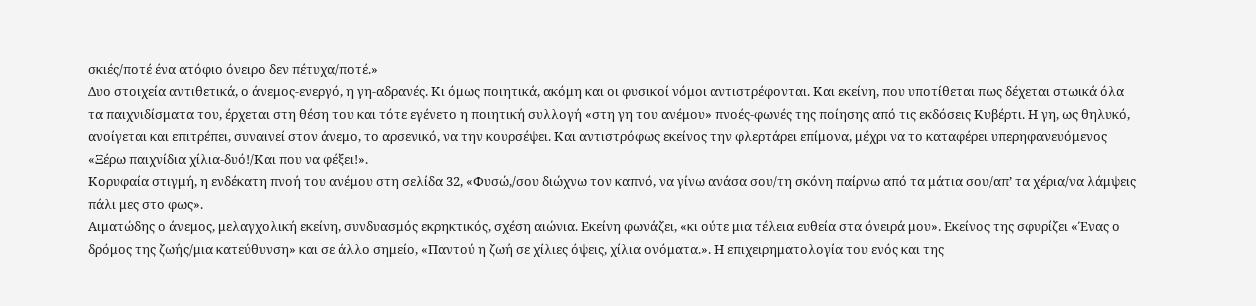σκιές/ποτέ ένα ατόφιο όνειρο δεν πέτυχα/ποτέ.»
Δυο στοιχεία αντιθετικά, ο άνεμος-ενεργό, η γη-αδρανές. Κι όμως ποιητικά, ακόμη και οι φυσικοί νόμοι αντιστρέφονται. Και εκείνη, που υποτίθεται πως δέχεται στωικά όλα τα παιχνιδίσματα του, έρχεται στη θέση του και τότε εγένετο η ποιητική συλλογή «στη γη του ανέμου» πνοές-φωνές της ποίησης από τις εκδόσεις Κυβέρτι. Η γη, ως θηλυκό, ανοίγεται και επιτρέπει, συναινεί στον άνεμο, το αρσενικό, να την κουρσέψει. Και αντιστρόφως εκείνος την φλερτάρει επίμονα, μέχρι να το καταφέρει υπερηφανευόμενος «Ξέρω παιχνίδια χίλια-δυό!/Και που να φέξει!».
Κορυφαία στιγμή, η ενδέκατη πνοή του ανέμου στη σελίδα 32, «Φυσώ,/σου διώχνω τον καπνό, να γίνω ανάσα σου/τη σκόνη παίρνω από τα μάτια σου/απ’ τα χέρια/να λάμψεις πάλι μες στο φως».
Αιματώδης ο άνεμος, μελαγχολική εκείνη, συνδυασμός εκρηκτικός, σχέση αιώνια. Εκείνη φωνάζει, «κι ούτε μια τέλεια ευθεία στα όνειρά μου». Εκείνος της σφυρίζει «Ένας ο δρόμος της ζωής/μια κατεύθυνση» και σε άλλο σημείο, «Παντού η ζωή σε χίλιες όψεις, χίλια ονόματα.». Η επιχειρηματολογία του ενός και της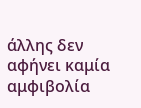άλλης δεν αφήνει καμία αμφιβολία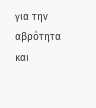για την αβρότητα και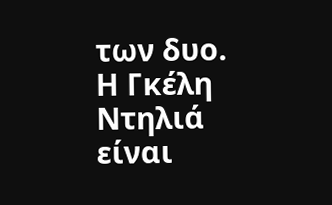των δυο.
Η Γκέλη Ντηλιά είναι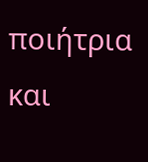ποιήτρια και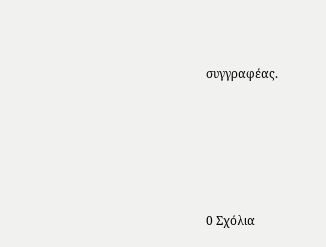συγγραφέας.






0 Σχόλια